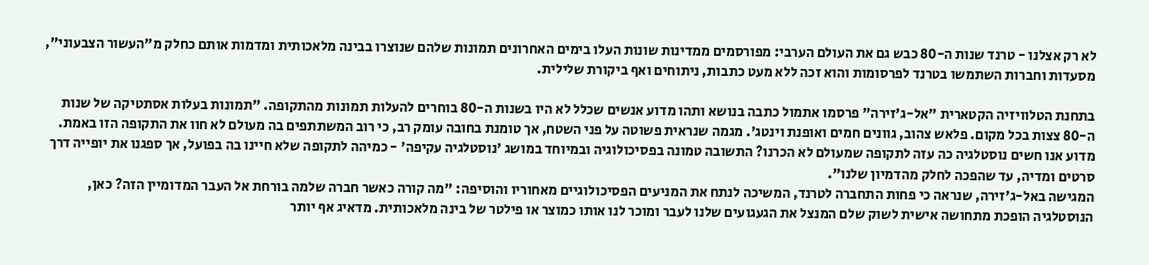לא רק אצלנו - טרנד שנות ה-80 כבש גם את העולם הערבי: מפורסמים ממדינות שונות העלו בימים האחרונים תמונות שלהם שנוצרו בבינה מלאכותית ומדמות אותם כחלק מ"העשור הצבעוני", מסעדות וחברות השתמשו בטרנד לפרסומות והוא זכה ללא מעט כתבות, ניתוחים ואף ביקורת שלילית.

בתחנת הטלוויזיה הקטארית "אל-ג'זירה" פרסמו אתמול כתבה בנושא ותהו מדוע אנשים שכלל לא היו בשנות ה-80 בוחרים להעלות תמונות מהתקופה. "תמונות בעלות אסתטיקה של שנות ה-80 צצות בכל מקום. פלאש צהוב, גוונים חמים ואופנת וינטג'. מגמה שנראית פשוטה על פני השטח, אך טומנת בחובה עומק רב, כי רוב המשתתפים בה מעולם לא חוו את התקופה הזו באמת. מדוע אנו חשים נוסטלגיה כה עזה לתקופה שמעולם לא הכרנו? התשובה טמונה בפסיכולוגיה ובמיוחד במושג 'נוסטלגיה עקיפה' - כמיהה לתקופה שלא חיינו בה בפועל, אך ספגנו את יופייה דרך סרטים ומדיה, עד שהפכה לחלק מהדמיון שלנו".
המגישה באל-ג'זירה, שנראה כי פחות התחברה לטרנד, המשיכה לנתח את המניעים הפסיכולוגיים מאחוריו והוסיפה: "מה קורה כאשר חברה שלמה בורחת אל העבר המדומיין הזה? כאן, הנוסטלגיה הופכת מתחושה אישית לשוק שלם המנצל את הגעגועים שלנו לעבר ומוכר לנו אותו כמוצר או פילטר של בינה מלאכותית. מדאיג אף יותר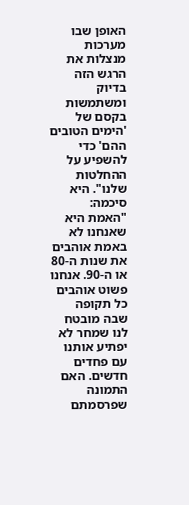האופן שבו מערכות מנצלות את הרגש הזה בדיוק ומשתמשות בקסם של 'הימים הטובים ההם' כדי להשפיע על ההחלטות שלנו". היא סיכמה: "האמת היא שאנחנו לא באמת אוהבים את שנות ה-80 או ה-90. אנחנו פשוט אוהבים כל תקופה שבה מובטח לנו שמחר לא יפתיע אותנו עם פחדים חדשים. האם התמונה שפרסמתם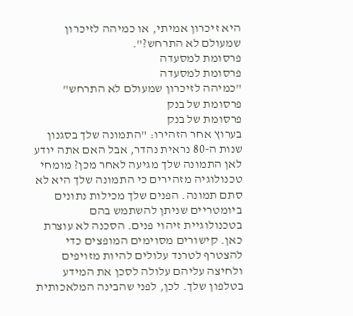היא זיכרון אמיתי, או כמיהה לזיכרון שמעולם לא התרחש?".
פרסומת למסעדה
פרסומת למסעדה
"כמיהה לזיכרון שמעולם לא התרחש"
פרסומת של בנק
פרסומת של בנק
בערוץ אחר הזהירו: "התמונה שלך בסגנון שנות ה-80 נראית נהדר, אבל האם אתה יודע לאן התמונה שלך מגיעה לאחר מכן? מומחי טכנולוגיה מזהירים כי התמונה שלך היא לא סתם תמונה. הפנים שלך מכילות נתונים ביומטריים שניתן להשתמש בהם בטכנולוגיית זיהוי פנים. הסכנה לא עוצרת כאן. קישורים מסוימים המופצים כדי להצטרף לטרנד עלולים להיות מזויפים ולחיצה עליהם עלולה לסכן את המידע בטלפון שלך. לכן, לפני שהבינה המלאכותית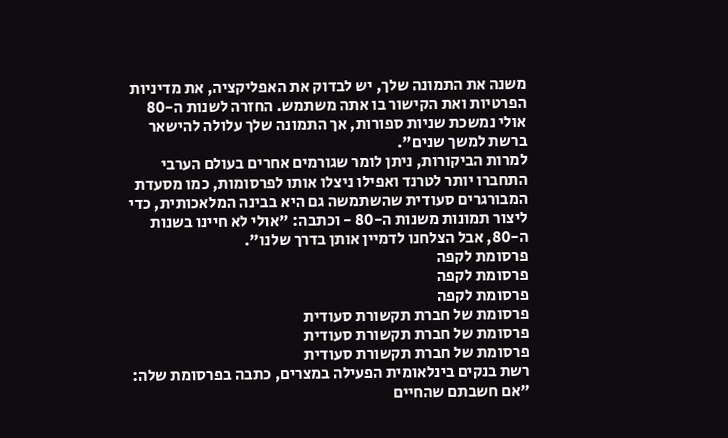משנה את התמונה שלך, יש לבדוק את האפליקציה, את מדיניות הפרטיות ואת הקישור בו אתה משתמש. החזרה לשנות ה-80 אולי נמשכת שניות ספורות, אך התמונה שלך עלולה להישאר ברשת למשך שנים".
למרות הביקורות, ניתן לומר שגורמים אחרים בעולם הערבי התחברו יותר לטרנד ואפילו ניצלו אותו לפרסומות, כמו מסעדת המבורגרים סעודית שהשתמשה גם היא בבינה המלאכותית, כדי ליצור תמונות משנות ה-80 - וכתבה: "אולי לא חיינו בשנות ה-80, אבל הצלחנו לדמיין אותן בדרך שלנו".
פרסומת לקפה
פרסומת לקפה
פרסומת לקפה
פרסומת של חברת תקשורת סעודית
פרסומת של חברת תקשורת סעודית
פרסומת של חברת תקשורת סעודית
רשת בנקים בינלאומית הפעילה במצרים, כתבה בפרסומת שלה: "אם חשבתם שהחיים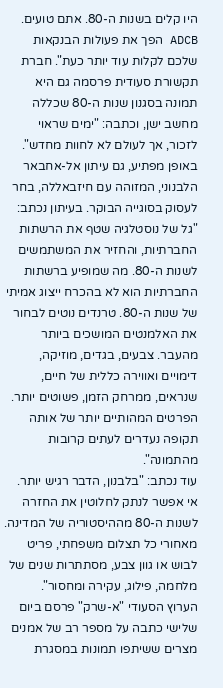היו קלים בשנות ה-80. אתם טועים. ADCB הפך את פעולות הבנקאות שלכם לקלות עוד יותר כעת". חברת תקשורת סעודית פרסמה גם היא תמונה בסגנון שנות ה-80 שכללה מחשב ישן, וכתבה: "ימים שראוי לזכור, אך לעולם לא לחוות מחדש".
באופן מפתיע, גם עיתון אל-אחבאר הלבנוני, המזוהה עם חיזבאללה, בחר לעסוק בסוגייה הבוקר. בעיתון נכתב: "גל של נוסטלגיה שטף את הרשתות החברתיות, והחזיר את המשתמשים לשנות ה-80. מה שמופיע ברשתות החברתיות הוא לא בהכרח ייצוג אמיתי של שנות ה-80. טרנדים נוטים לבחור את האלמנטים המושכים ביותר מהעבר. צבעים, בגדים, מוזיקה, דימויים ואווירה כללית של חיים, שנראים, ממרחק הזמן, פשוטים יותר. הפרטים המהותיים יותר של אותה תקופה נעדרים לעתים קרובות מהתמונה".
עוד נכתב: "בלבנון, הדבר רגיש יותר. אי אפשר לנתק לחלוטין את החזרה לשנות ה-80 מההיסטוריה של המדינה. מאחורי כל תצלום משפחתי, פריט לבוש או גוון צבע, מסתתרות שנים של מלחמה, פילוג, עקירה ומחסור".
הערוץ הסעודי "א-שרק" פרסם ביום שלישי כתבה על מספר רב של אמנים מצרים ששיתפו תמונות במסגרת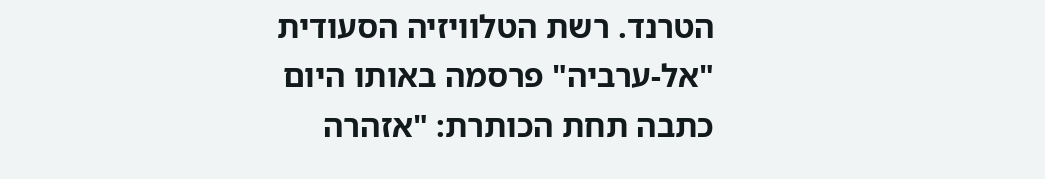הטרנד. רשת הטלוויזיה הסעודית "אל-ערביה" פרסמה באותו היום כתבה תחת הכותרת: "אזהרה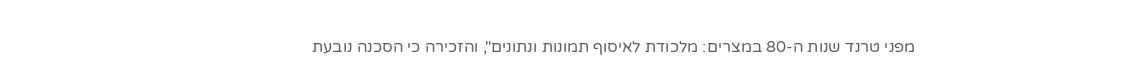מפני טרנד שנות ה-80 במצרים: מלכודת לאיסוף תמונות ונתונים", והזכירה כי הסכנה נובעת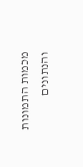מכמות התמונות והנתונים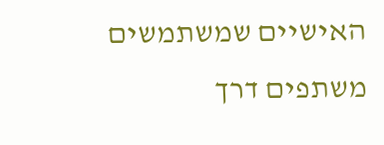האישיים שמשתמשים משתפים דרך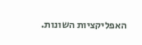האפליקציות השונות.